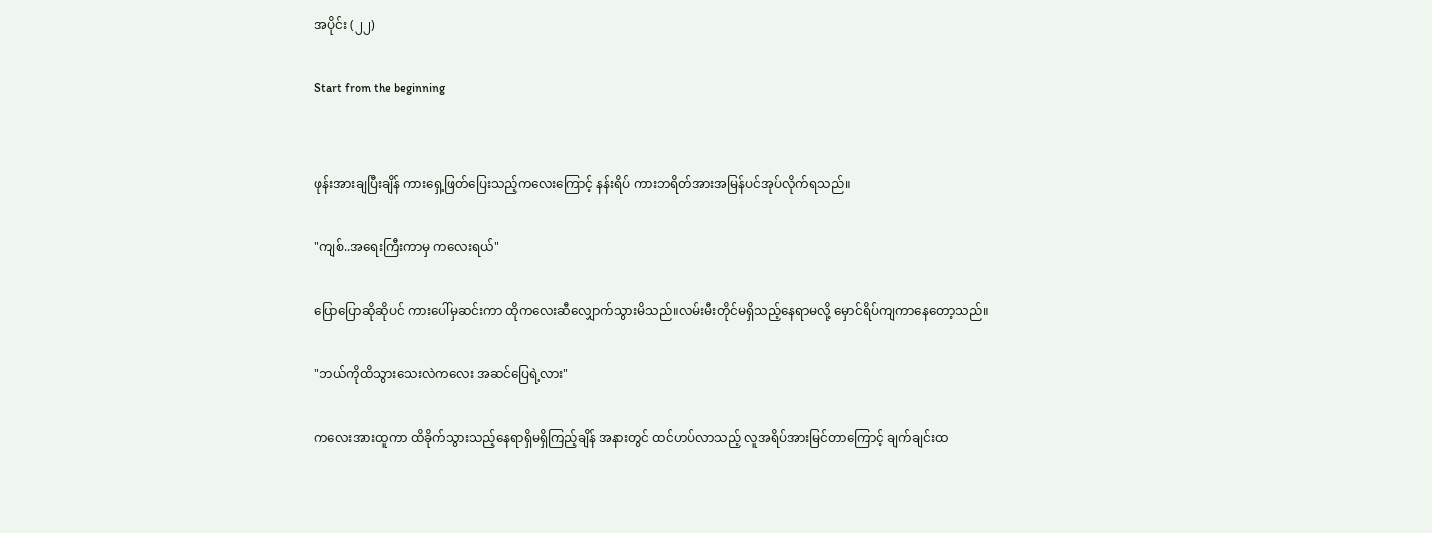အပိုင်း (၂၂)

Start from the beginning


ဖုန်းအားချပြီးချိန် ကားရှေ့ဖြတ်ပြေးသည့်ကလေးကြောင့် နန်းရိပ် ကားဘရိတ်အားအမြန်ပင်အုပ်လိုက်ရသည်။

"ကျစ်..အရေးကြီးကာမှ ကလေးရယ်"

ပြောပြောဆိုဆိုပင် ကားပေါ်မှဆင်းကာ ထိုကလေးဆီလျှောက်သွားမိသည်။လမ်းမီးတိုင်မရှိသည့်နေရာမလို့ မှောင်ရိပ်ကျကာနေတော့သည်။

"ဘယ်ကိုထိသွားသေးလဲကလေး အဆင်ပြေရဲ့လား"

ကလေးအားထူကာ ထိခိုက်သွားသည့်နေရာရှိမရှိကြည့်ချိန် အနားတွင် ထင်ဟပ်လာသည့် လူအရိပ်အားမြင်တာကြောင့် ချက်ချင်းထ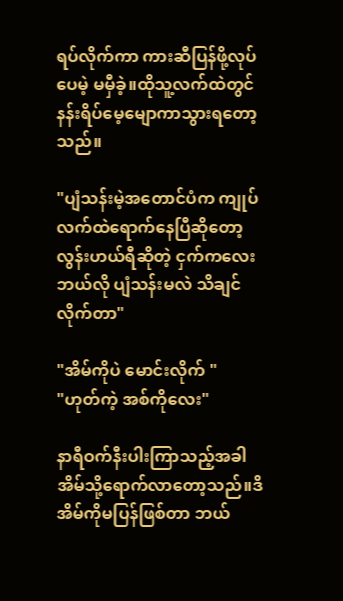ရပ်လိုက်ကာ ကားဆီပြန်ဖို့လုပ်ပေမဲ့ မမှီခဲ့။ထိုသူ့လက်ထဲတွင် နန်းရိပ်မေ့မျောကာသွားရတော့သည်။

"ပျံသန်းမဲ့အတောင်ပံက ကျုပ်လက်ထဲရောက်နေပြီဆိုတော့ လွန်းဟယ်ရီဆိုတဲ့ ငှက်ကလေး ဘယ်လို ပျံသန်းမလဲ သိချင်လိုက်တာ"

"အိမ်ကိုပဲ မောင်းလိုက် "
"ဟုတ်ကဲ့ အစ်ကိုလေး"

နာရီဝက်နီးပါးကြာသည့်အခါ အိမ်သို့ရောက်လာတော့သည်။ဒိအိမ်ကိုမပြန်ဖြစ်တာ ဘယ်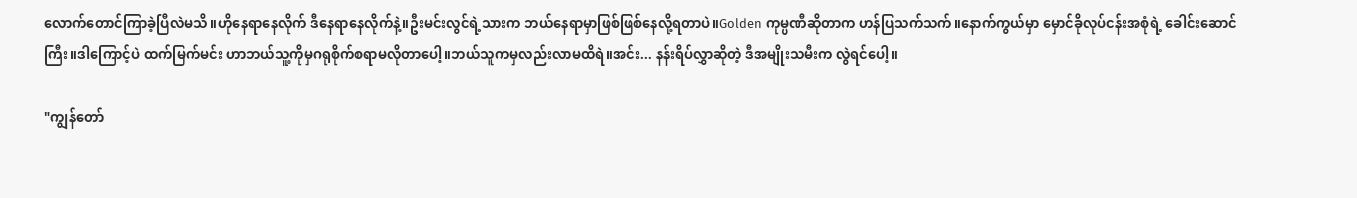လောက်တောင်ကြာခဲ့ပြီလဲမသိ။ဟိုနေရာနေလိုက် ဒီနေရာနေလိုက်နဲ့။ဦးမင်းလွင်ရဲ့သားက ဘယ်နေရာမှာဖြစ်ဖြစ်နေလို့ရတာပဲ။Golden ကုမ္ပဏီဆိုတာက ဟန်ပြသက်သက်။နောက်ကွယ်မှာ မှောင်ခိုလုပ်ငန်းအစုံရဲ့ ခေါင်းဆောင်ကြီး။ဒါကြောင့်ပဲ ထက်မြက်မင်း ဟာဘယ်သူ့ကိုမှဂရုစိုက်စရာမလိုတာပေါ့။ဘယ်သူကမှလည်းလာမထိရဲ။အင်း... နန်းရိပ်လွှာဆိုတဲ့ ဒီအမျိုးသမီးက လွဲရင်ပေါ့။

"ကျွန်တော်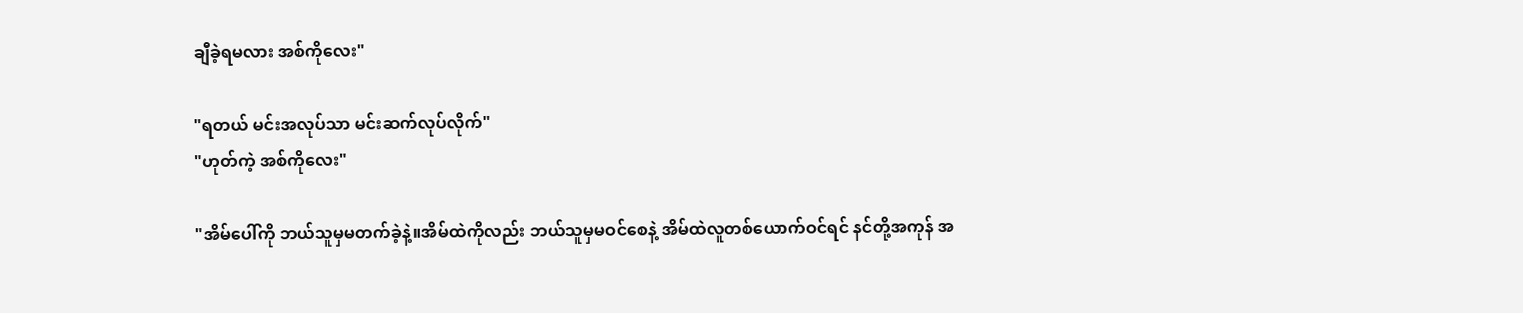ချီခဲ့ရမလား အစ်ကိုလေး"

"ရတယ် မင်းအလုပ်သာ မင်းဆက်လုပ်လိုက်"
"ဟုတ်ကဲ့ အစ်ကိုလေး"

"အိမ်ပေါ်ကို ဘယ်သူမှမတက်ခဲ့နဲ့။အိမ်ထဲကိုလည်း ဘယ်သူမှမဝင်စေနဲ့ အိမ်ထဲလူတစ်ယောက်ဝင်ရင် နင်တို့အကုန် အ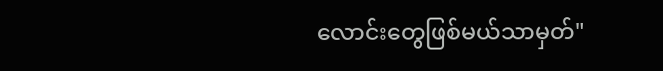လောင်းတွေဖြစ်မယ်သာမှတ်"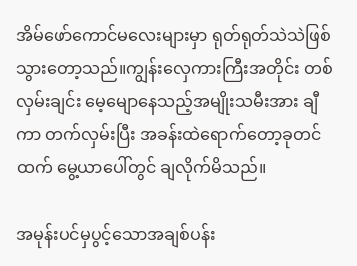အိမ်ဖော်ကောင်မလေးများမှာ ရုတ်ရုတ်သဲသဲဖြစ်သွားတော့သည်။ကျွန်းလှေကားကြီးအတိုင်း တစ်လှမ်းချင်း မေ့မျောနေသည့်အမျိုးသမီးအား ချီကာ တက်လှမ်းပြီး အခန်းထဲရောက်တော့ခုတင်ထက် မွေ့ယာပေါ်တွင် ချလိုက်မိသည်။

အမုန်းပင်မှပွင့်သောအချစ်ပန်း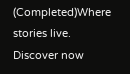(Completed)Where stories live. Discover now